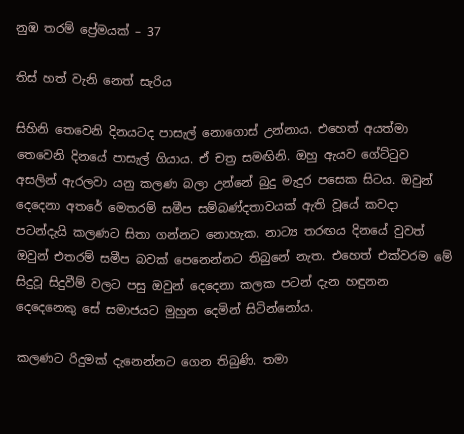නුඹ තරම් ප්‍රේමයක් – 37

තිස් හත් වැනි නෙත් සැරිය

සිහිනි තෙවෙනි දිනයටද පාසැල් නොගොස් උන්නාය. එහෙත් අයත්මා තෙවෙනි දිනයේ පාසැල් ගියාය. ඒ චත්‍ර සමඟිනි. ඔහු ඇයව ගේට්ටුව අසලින් ඇරලවා යනු කලණ බලා උන්නේ බුදු මැදුර පසෙක සිටය. ඔවුන් දෙදෙනා අතරේ මෙතරම් සමීප සම්බණ්දතාවයක් ඇති වූයේ කවදා පටන්දැයි කලණට සිතා ගන්නට නොහැක. නාට්‍ය තරඟය දිනයේ වුවත් ඔවුන් එතරම් සමීප බවක් පෙනෙන්නට තිබුනේ නැත. එහෙත් එක්වරම මේ සිදුවූ සිදුවීම් වලට පසු ඔවුන් දෙදෙනා කලක පටන් දැන හඳුනන දෙදෙනෙකු සේ සමාජයට මුහුන දෙමින් සිටින්නෝය.

කලණට රිදුමක් දැනෙන්නට ගෙන තිබුණි. තමා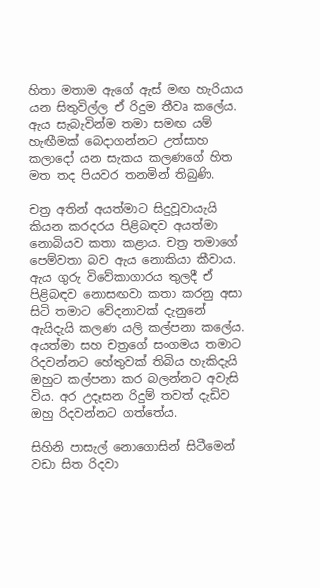හිතා මතාම ඇගේ ඇස් මඟ හැරියාය යන සිතුවිල්ල ඒ රිදුම තීවෘ කලේය. ඇය සැබැවින්ම තමා සමඟ යම් හැඟීමක් බෙදාගන්නට උත්සාහ කලාදෝ යන සැකය කලණගේ හිත මත තද පියවර තනමින් තිබුණි.

චත්‍ර අතින් අයත්මාට සිදුවූවායැයි කියන කරදරය පිළිබඳව අයත්මා නොබියව කතා කළාය. චත්‍ර තමාගේ පෙම්වතා බව ඇය නොකියා කීවාය. ඇය ගුරු විවේකාගාරය තුලදී ඒ පිළිබඳව නොසඟවා කතා කරනු අසා සිටි තමාට වේදනාවක් දැනුනේ ඇයිදැයි කලණ යලි කල්පනා කලේය. අයත්මා සහ චත්‍රගේ සංගමය තමාට රිදවන්නට හේතුවක් තිබිය හැකිදැයි ඔහුට කල්පනා කර බලන්නට අවැසි විය. අර උදෑසන රිදුම් තවත් දැඩිව ඔහු රිදවන්නට ගත්තේය.

සිහිනි පාසැල් නොගොසින් සිටීමෙන් වඩා සිත රිදවා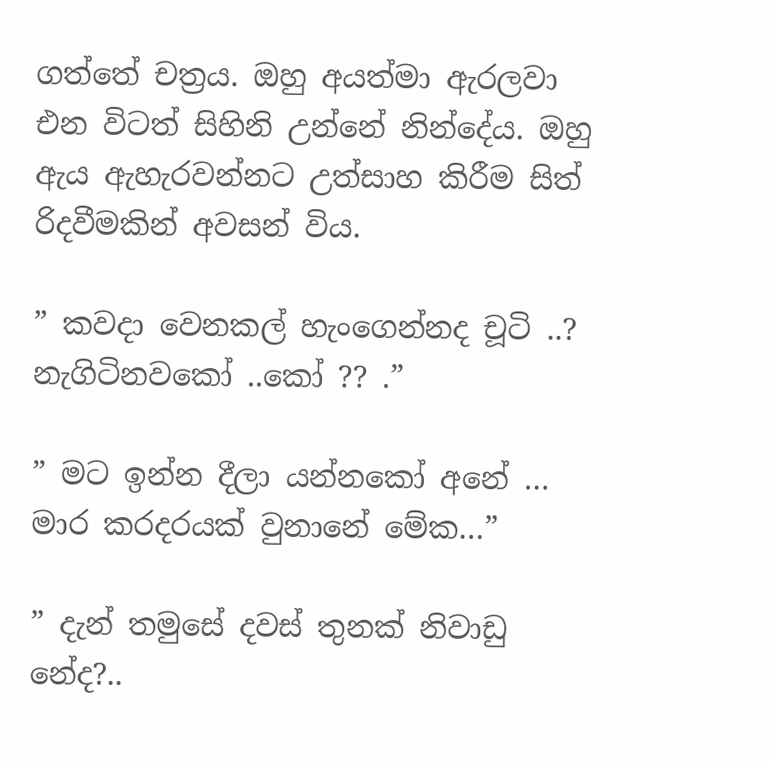ගත්තේ චත්‍රය. ඔහු අයත්මා ඇරලවා එන විටත් සිහිනි උන්නේ නින්දේය. ඔහු ඇය ඇහැරවන්නට උත්සාහ කිරීම සිත් රිදවීමකින් අවසන් විය.

” කවදා වෙනකල් හැංගෙන්නද චූටි ..? නැගිටිනවකෝ ..කෝ ?? .”

” මට ඉන්න දීලා යන්නකෝ අනේ … මාර කරදරයක් වුනානේ මේක…”

” දැන් තමුසේ දවස් තුනක් නිවාඩු නේද?..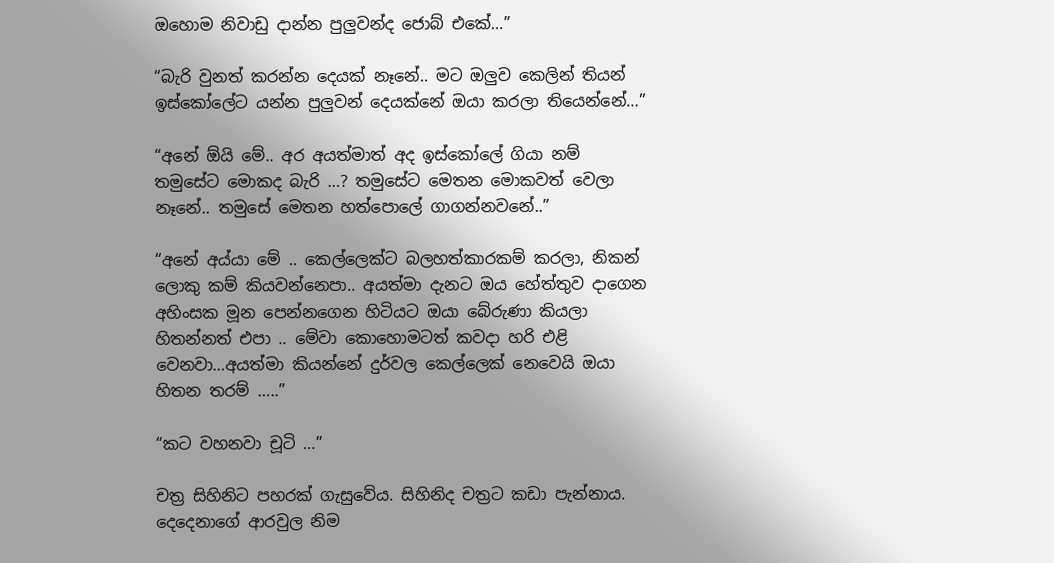ඔහොම නිවාඩු දාන්න පුලුවන්ද ජොබ් එකේ…”

“බැරි වුනත් කරන්න දෙයක් නෑනේ.. මට ඔලුව කෙලින් තියන් ඉස්කෝලේට යන්න පුලුවන් දෙයක්නේ ඔයා කරලා තියෙන්නේ…”

“අනේ ඕයි මේ.. අර අයත්මාත් අද ඉස්කෝලේ ගියා නම් තමුසේට මොකද බැරි …? තමුසේට මෙතන මොකවත් වෙලා නෑනේ.. තමුසේ මෙතන හත්පොලේ ගාගන්නවනේ..”

“අනේ අය්යා මේ .. කෙල්ලෙක්ට බලහත්කාරකම් කරලා, නිකන් ලොකු කම් කියවන්නෙපා.. අයත්මා දැනට ඔය හේත්තුව දාගෙන අහිංසක මූන පෙන්නගෙන හිටියට ඔයා බේරුණා කියලා හිතන්නත් එපා .. මේවා කොහොමටත් කවදා හරි එළි වෙනවා…අයත්මා කියන්නේ දුර්වල කෙල්ලෙක් නෙවෙයි ඔයා හිතන තරම් …..”

“කට වහනවා චූටි …”

චත්‍ර සිහිනිට පහරක් ගැසුවේය. සිහිනිද චත්‍රට කඩා පැන්නාය. දෙදෙනාගේ ආරවුල නිම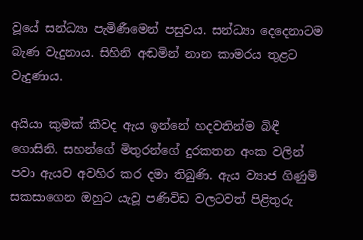වූයේ සන්ධ්‍යා පැමිණීමෙන් පසුවය. සන්ධ්‍යා දෙදෙනාටම බැණ වැදුනාය. සිහිනි අඬමින් නාන කාමරය තුළට වැදුණාය.

අයියා කුමක් කීවද ඇය ඉන්නේ හදවතින්ම බිඳී ගොසිනි. සහන්ගේ මිතුරන්ගේ දුරකතන අංක වලින් පවා ඇයව අවහිර කර දමා තිබුණි. ඇය ව්‍යාජ ගිණුම් සකසාගෙන ඔහුට යැවූ පණිවිඩ වලටවත් පිළිතුරු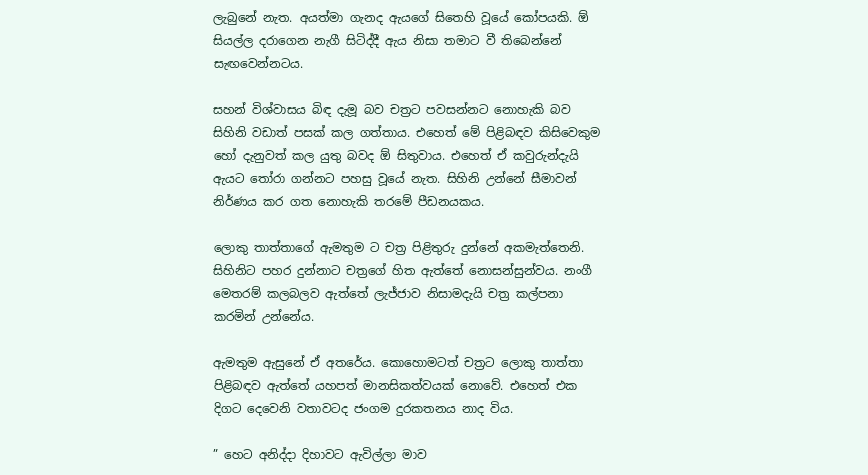ලැබුනේ නැත. අයත්මා ගැනද ඇයගේ සිතෙහි වූයේ කෝපයකි. ඕ සියල්ල දරාගෙන නැගී සිටිද්දී ඇය නිසා තමාට වී තිබෙන්නේ සැඟවෙන්නටය.

සහන් විශ්වාසය බිඳ දැමූ බව චත්‍රට පවසන්නට නොහැකි බව සිහිනි වඩාත් පසක් කල ගත්තාය. එහෙත් මේ පිළිබඳව කිසිවෙකුම හෝ දැනුවත් කල යුතු බවද ඕ සිතුවාය. එහෙත් ඒ කවුරුන්දැයි ඇයට තෝරා ගන්නට පහසු වූයේ නැත. සිහිනි උන්නේ සීමාවන් නිර්ණය කර ගත නොහැකි තරමේ පීඩනයකය.

ලොකු තාත්තාගේ ඇමතුම ට චත්‍ර පිළිතුරු දුන්නේ අකමැත්තෙනි. සිහිනිට පහර දුන්නාට චත්‍රගේ හිත ඇත්තේ නොසන්සුන්වය. නංගී මෙතරම් කලබලව ඇත්තේ ලැජ්ජාව නිසාමදැයි චත්‍ර කල්පනා කරමින් උන්නේය.

ඇමතුම ඇසුනේ ඒ අතරේය. කොහොමටත් චත්‍රට ලොකු තාත්තා පිළිබඳව ඇත්තේ යහපත් මානසිකත්වයක් නොවේ. එහෙත් එක දිගට දෙවෙනි වතාවටද ජංගම දුරකතනය නාද විය.

” හෙට අනිද්දා දිහාවට ඇවිල්ලා මාව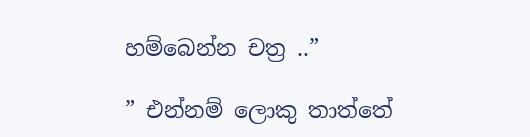හම්බෙන්න චත්‍ර ..”

” එන්නම් ලොකු තාත්තේ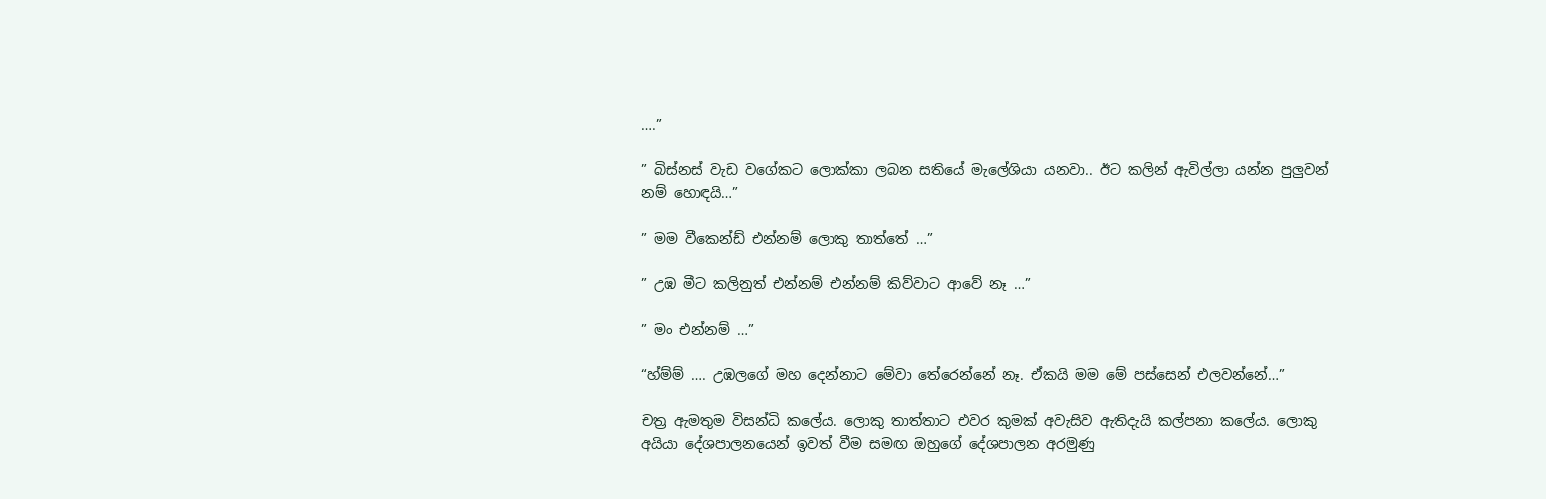….”

” බිස්නස් වැඩ වගේකට ලොක්කා ලබන සතියේ මැලේශියා යනවා.. ඊට කලින් ඇවිල්ලා යන්න පුලුවන් නම් හොඳයි…”

” මම වීකෙන්ඩ් එන්නම් ලොකු තාත්තේ …”

” උඹ මීට කලිනුත් එන්නම් එන්නම් කිව්වාට ආවේ නෑ …”

” මං එන්නම් …”

“හ්ම්ම් …. උඹලගේ මහ දෙන්නාට මේවා තේරෙන්නේ නෑ. ඒකයි මම මේ පස්සෙන් එලවන්නේ…”

චත්‍ර ඇමතුම විසන්ධි කලේය. ලොකු තාත්තාට එවර කුමක් අවැසිව ඇතිදැයි කල්පනා කලේය. ලොකු අයියා දේශපාලනයෙන් ඉවත් වීම සමඟ ඔහුගේ දේශපාලන අරමුණු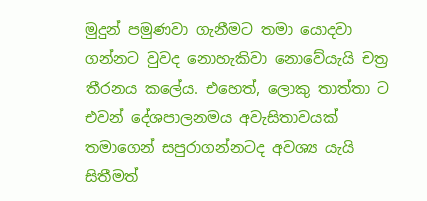මුදුන් පමුණවා ගැනීමට තමා යොදවා ගන්නට වුවද නොහැකිවා නොවේයැයි චත්‍ර තීරනය කලේය. එහෙත්, ලොකු තාත්තා ට එවන් දේශපාලනමය අවැසිතාවයක් තමාගෙන් සපුරාගන්නටද අවශ්‍ය යැයි සිතීමත්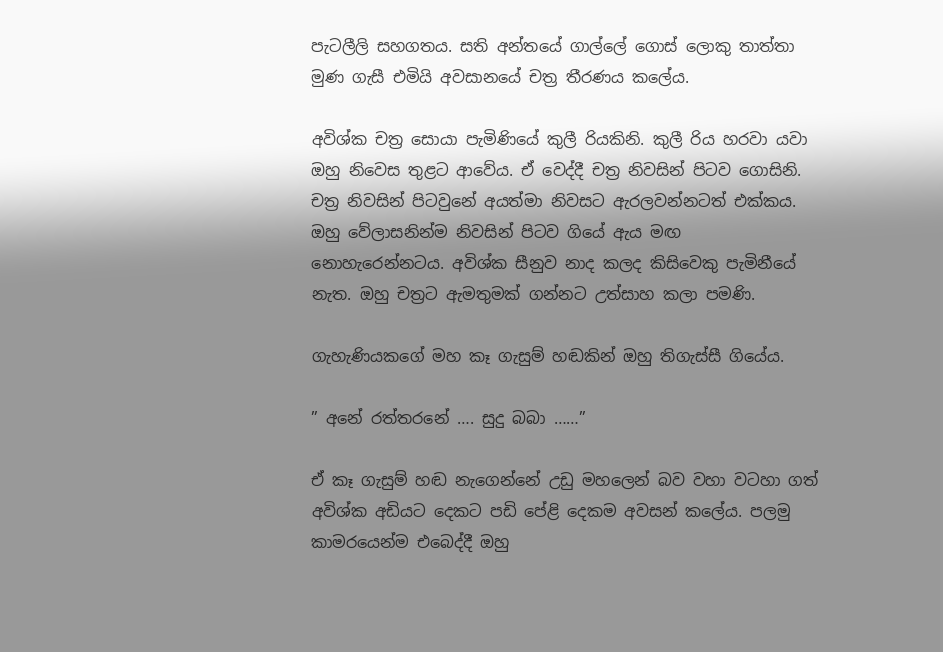පැටලීලි සහගතය. සති අන්තයේ ගාල්ලේ ගොස් ලොකු තාත්තා මුණ ගැසී එමියි අවසානයේ චත්‍ර තීරණය කලේය.

අවිශ්ක චත්‍ර සොයා පැමිණියේ කුලී රියකිනි. කුලී රිය හරවා යවා ඔහු නිවෙස තුළට ආවේය. ඒ වෙද්දී චත්‍ර නිවසින් පිටව ගොසිනි. චත්‍ර නිවසින් පිටවුනේ අයත්මා නිවසට ඇරලවන්නටත් එක්කය. ඔහු වේලාසනින්ම නිවසින් පිටව ගියේ ඇය මඟ නොහැරෙන්නටය. අවිශ්ක සීනුව නාද කලද කිසිවෙකු පැමිනීයේ නැත. ඔහු චත්‍රට ඇමතුමක් ගන්නට උත්සාහ කලා පමණි.

ගැහැණියකගේ මහ කෑ ගැසුම් හඬකින් ඔහු තිගැස්සී ගියේය.

” අනේ රත්තරනේ …. සුදු බබා ……”

ඒ කෑ ගැසුම් හඬ නැගෙන්නේ උඩු මහලෙන් බව වහා වටහා ගත් අවිශ්ක අඩියට දෙකට පඩි පේළි දෙකම අවසන් කලේය. පලමු කාමරයෙන්ම එබෙද්දී ඔහු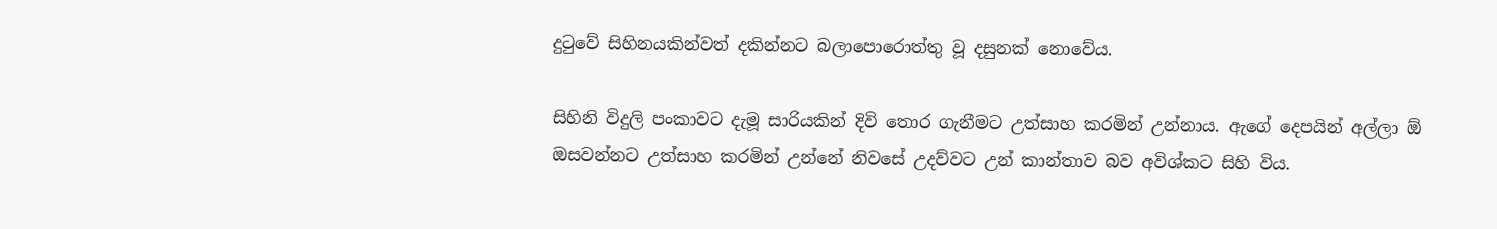දුටුවේ සිහිනයකින්වත් දකින්නට බලාපොරොත්තු වූ දසුනක් නොවේය.

සිහිනි විදුලි පංකාවට දැමූ සාරියකින් දිවි තොර ගැනීමට උත්සාහ කරමින් උන්නාය. ඇගේ දෙපයින් අල්ලා ඕ ඔසවන්නට උත්සාහ කරමින් උන්නේ නිවසේ උදව්වට උන් කාන්තාව බව අවිශ්කට සිහි විය.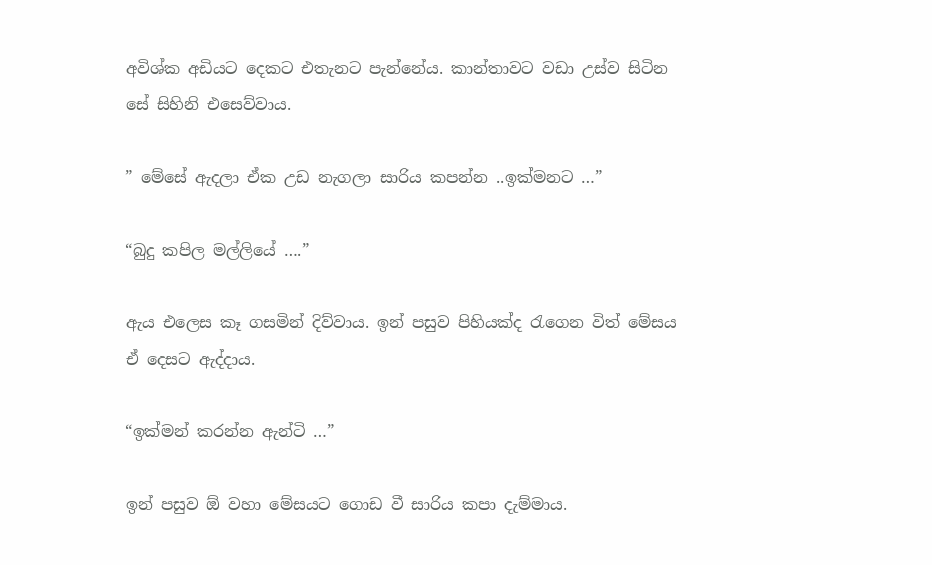අවිශ්ක අඩියට දෙකට එතැනට පැන්නේය. කාන්තාවට වඩා උස්ව සිටින සේ සිහිනි එසෙව්වාය.

” මේසේ ඇදලා ඒක උඩ නැගලා සාරිය කපන්න ..ඉක්මනට …”

“බුදු කපිල මල්ලියේ ….”

ඇය එලෙස කෑ ගසමින් දිව්වාය. ඉන් පසුව පිහියක්ද රැගෙන විත් මේසය ඒ දෙසට ඇද්දාය.

“ඉක්මන් කරන්න ඇන්ටි …”

ඉන් පසුව ඕ වහා මේසයට ගොඩ වී සාරිය කපා දැම්මාය.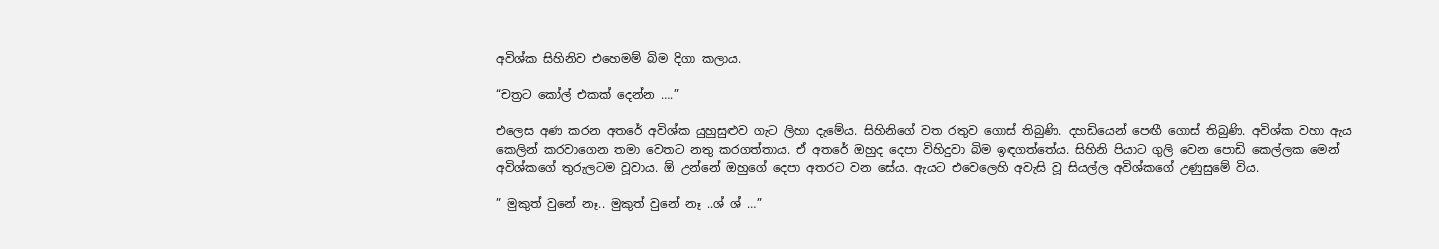අවිශ්ක සිහිනිව එහෙමම් බිම දිගා කලාය.

“චත්‍රට කෝල් එකක් දෙන්න ….”

එලෙස අණ කරන අතරේ අවිශ්ක යුහුසුළුව ගැට ලිහා දැමේය. සිහිනිගේ වත රතුව ගොස් තිබුණි. දහඩියෙන් පෙඟී ගොස් තිබුණි. අවිශ්ක වහා ඇය කෙලින් කරවාගෙන තමා වෙතට නතු කරගත්තාය. ඒ අතරේ ඔහුද දෙපා විහිදුවා බිම ඉඳගත්තේය. සිහිනි පියාට ගුලි වෙන පොඩි කෙල්ලක මෙන් අවිශ්කගේ තුරුලටම වූවාය. ඕ උන්නේ ඔහුගේ දෙපා අතරට වන සේය. ඇයට එවෙලෙහි අවැසි වූ සියල්ල අවිශ්කගේ උණුසුමේ විය.

” මුකුත් වුනේ නෑ.. මුකුත් වුනේ නෑ ..ශ් ශ් …”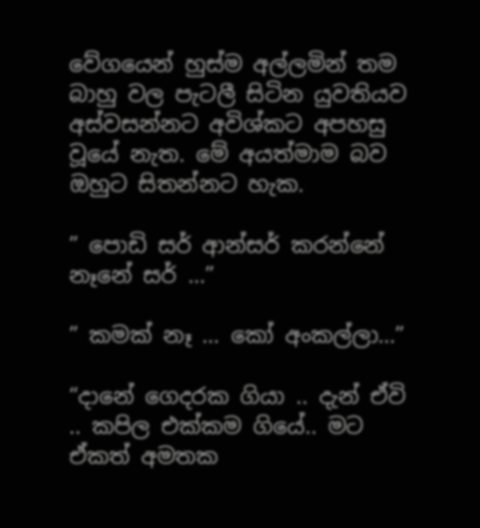වේගයෙන් හුස්ම අල්ලමින් තම බාහු වල පැටලී සිටින යුවතියව අස්වසන්නට අවිශ්කට අපහසු වූයේ නැත. මේ අයත්මාම බව ඔහුට සිතන්නට හැක.

” පොඩි සර් ආන්සර් කරන්නේ නෑනේ සර් …”

” කමක් නෑ … කෝ අංකල්ලා…”

“දානේ ගෙදරක ගියා .. දැන් ඒවි .. කපිල එක්කම ගියේ.. මට ඒකත් අමතක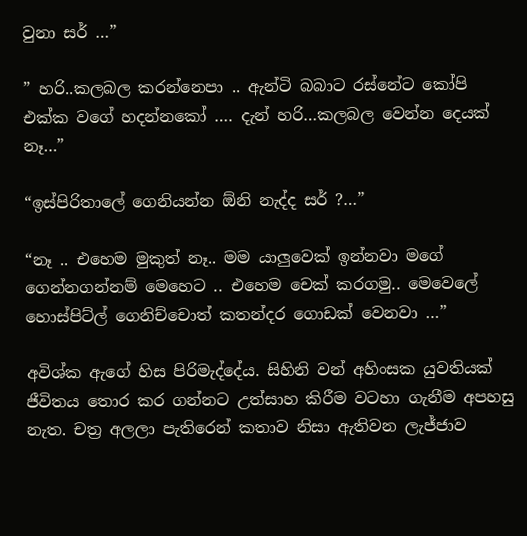වුනා සර් …”

” හරි..කලබල කරන්නෙපා .. ඇන්ටි බබාට රස්නේට කෝපි එක්ක වගේ හදන්නකෝ …. දැන් හරි…කලබල වෙන්න දෙයක් නෑ…”

“ඉස්පිරිතාලේ ගෙනියන්න ඕනි නැද්ද සර් ?…”

“නෑ .. එහෙම මුකුත් නෑ.. මම යාලුවෙක් ඉන්නවා මගේ ගෙන්නගන්නම් මෙහෙට .. එහෙම චෙක් කරගමු.. මෙවෙලේ හොස්පිට්ල් ගෙනිච්චොත් කතන්දර ගොඩක් වෙනවා …”

අවිශ්ක ඇගේ හිස පිරිමැද්දේය. සිහිනි වන් අහිංසක යුවතියක් ජීවිතය තොර කර ගන්නට උත්සාහ කිරීම වටහා ගැනීම අපහසු නැත. චත්‍ර අලලා පැතිරෙන් කතාව නිසා ඇතිවන ලැජ්ජාව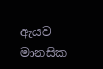ඇයව මානසික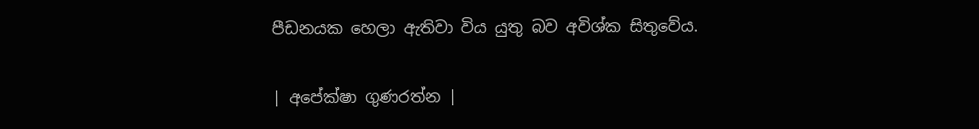පීඩනයක හෙලා ඇතිවා විය යුතු බව අවිශ්ක සිතුවේය.

| අපේක්ෂා ගුණරත්න |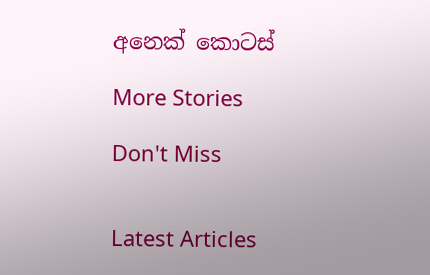අනෙක් කොටස්

More Stories

Don't Miss


Latest Articles